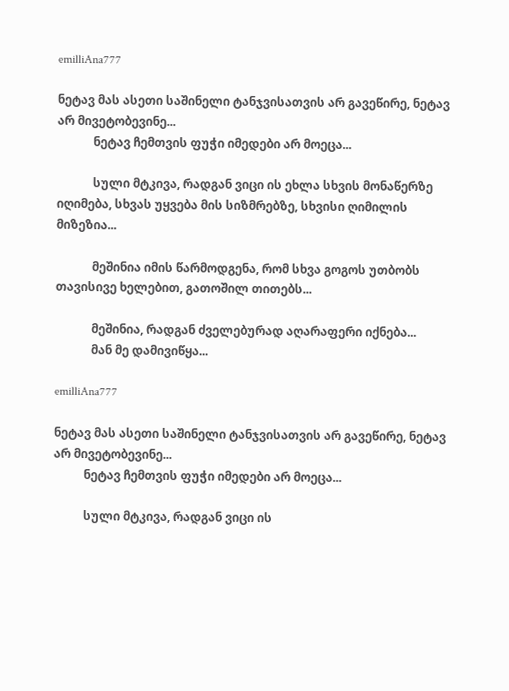emilliAna777

ნეტავ მას ასეთი საშინელი ტანჯვისათვის არ გავეწირე, ნეტავ არ მივეტობევინე...
            ნეტავ ჩემთვის ფუჭი იმედები არ მოეცა...

            სული მტკივა, რადგან ვიცი ის ეხლა სხვის მონაწერზე იღიმება, სხვას უყვება მის სიზმრებზე, სხვისი ღიმილის მიზეზია...

            მეშინია იმის წარმოდგენა, რომ სხვა გოგოს უთბობს თავისივე ხელებით, გათოშილ თითებს...

            მეშინია, რადგან ძველებურად აღარაფერი იქნება...
            მან მე დამივიწყა...

emilliAna777

ნეტავ მას ასეთი საშინელი ტანჯვისათვის არ გავეწირე, ნეტავ არ მივეტობევინე...
          ნეტავ ჩემთვის ფუჭი იმედები არ მოეცა...

          სული მტკივა, რადგან ვიცი ის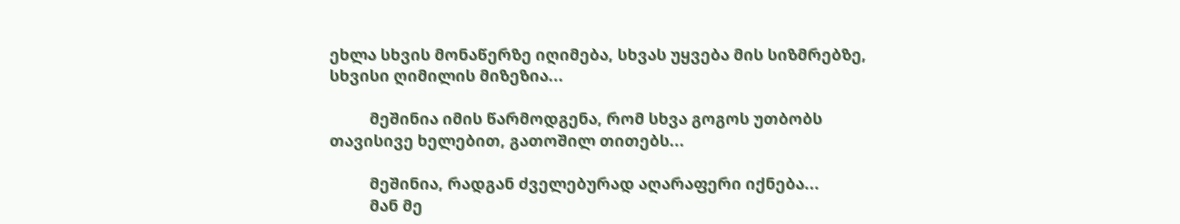ეხლა სხვის მონაწერზე იღიმება, სხვას უყვება მის სიზმრებზე, სხვისი ღიმილის მიზეზია...

          მეშინია იმის წარმოდგენა, რომ სხვა გოგოს უთბობს თავისივე ხელებით, გათოშილ თითებს...

          მეშინია, რადგან ძველებურად აღარაფერი იქნება...
          მან მე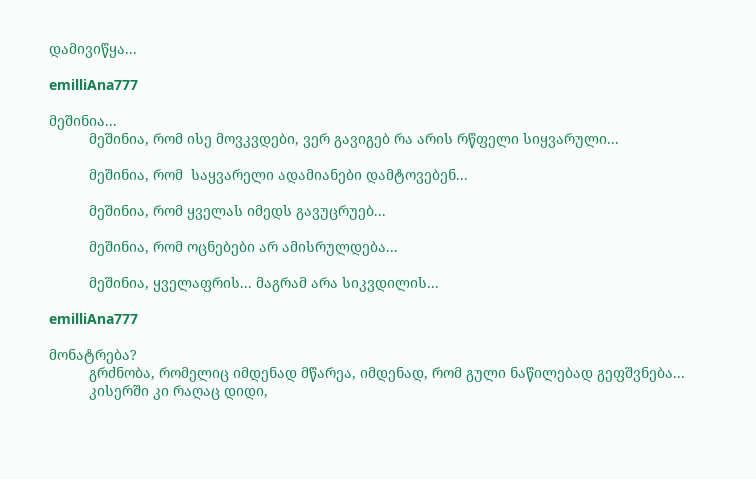დამივიწყა...

emilliAna777

მეშინია...
          მეშინია, რომ ისე მოვკვდები, ვერ გავიგებ რა არის რწფელი სიყვარული...

          მეშინია, რომ  საყვარელი ადამიანები დამტოვებენ...

          მეშინია, რომ ყველას იმედს გავუცრუებ...

          მეშინია, რომ ოცნებები არ ამისრულდება...

          მეშინია, ყველაფრის... მაგრამ არა სიკვდილის...

emilliAna777

მონატრება?
          გრძნობა, რომელიც იმდენად მწარეა, იმდენად, რომ გული ნაწილებად გეფშვნება...
          კისერში კი რაღაც დიდი,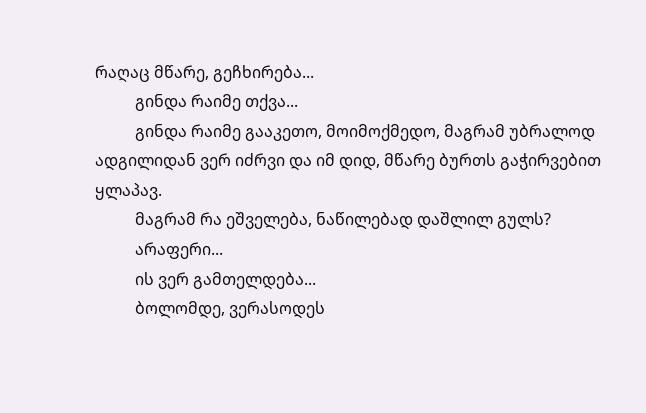რაღაც მწარე, გეჩხირება...
          გინდა რაიმე თქვა...
          გინდა რაიმე გააკეთო, მოიმოქმედო, მაგრამ უბრალოდ ადგილიდან ვერ იძრვი და იმ დიდ, მწარე ბურთს გაჭირვებით ყლაპავ.
          მაგრამ რა ეშველება, ნაწილებად დაშლილ გულს?
          არაფერი...
          ის ვერ გამთელდება...
          ბოლომდე, ვერასოდეს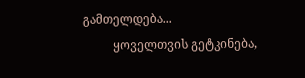გამთელდება...
          ყოველთვის გეტკინება,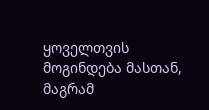ყოველთვის მოგინდება მასთან, მაგრამ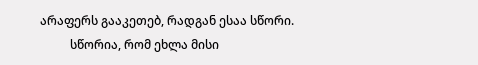არაფერს გააკეთებ, რადგან ესაა სწორი.
          სწორია, რომ ეხლა მისი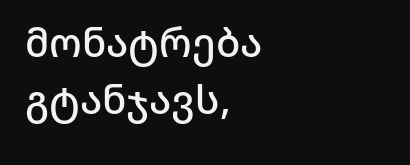მონატრება გტანჯავს,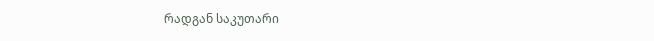რადგან საკუთარი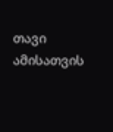თავი ამისათვის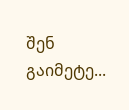შენ გაიმეტე...